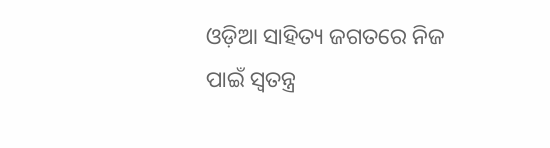ଓଡ଼ିଆ ସାହିତ୍ୟ ଜଗତରେ ନିଜ ପାଇଁ ସ୍ୱତନ୍ତ୍ର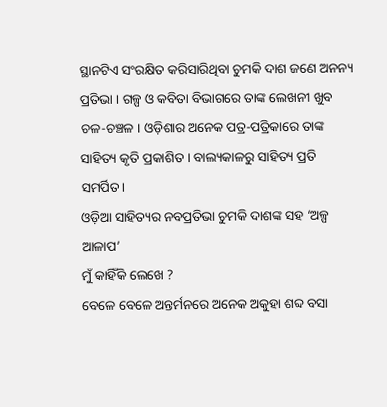ସ୍ଥାନଟିଏ ସଂରକ୍ଷିତ କରିସାରିଥିବା ଚୁମକି ଦାଶ ଜଣେ ଅନନ୍ୟ ପ୍ରତିଭା । ଗଳ୍ପ ଓ କବିତା ବିଭାଗରେ ତାଙ୍କ ଲେଖନୀ ଖୁବ ଚଳ-ଚଞ୍ଚଳ । ଓଡ଼ିଶାର ଅନେକ ପତ୍ର-ପତ୍ରିକାରେ ତାଙ୍କ ସାହିତ୍ୟ କୃତି ପ୍ରକାଶିତ । ବାଲ୍ୟକାଳରୁ ସାହିତ୍ୟ ପ୍ରତି ସମର୍ପିତ।
ଓଡ଼ିଆ ସାହିତ୍ୟର ନବପ୍ରତିଭା ଚୁମକି ଦାଶଙ୍କ ସହ ‘ଅଳ୍ପ ଆଳାପ’
ମୁଁ କାହିଁକି ଲେଖେ ?
ବେଳେ ବେଳେ ଅନ୍ତର୍ମନରେ ଅନେକ ଅକୁହା ଶବ୍ଦ ବସା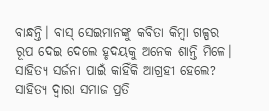ବାନ୍ଧନ୍ତି। ବାସ୍ ସେଇମାନଙ୍କୁ କବିତା କିମ୍ୱା ଗଳ୍ପର ରୂପ ଦେଇ ଦେଲେ ହୃଦୟକୁ ଅନେକ ଶାନ୍ତି ମିଳେ।
ସାହିତ୍ୟ ସର୍ଜନା ପାଇଁ କାହିଁକି ଆଗ୍ରହୀ ହେଲେ?
ସାହିତ୍ୟ ଦ୍ଵାରା ସମାଜ ପ୍ରତି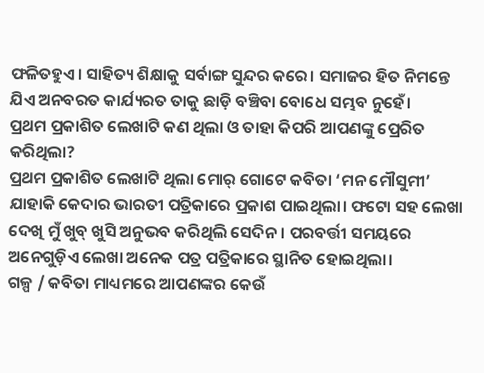ଫଳିତହୁଏ। ସାହିତ୍ୟ ଶିକ୍ଷାକୁ ସର୍ବାଙ୍ଗ ସୁନ୍ଦର କରେ। ସମାଜର ହିତ ନିମନ୍ତେ ଯିଏ ଅନବରତ କାର୍ଯ୍ୟରତ ତାକୁ ଛାଡ଼ି ବଞ୍ଚିବା ବୋଧେ ସମ୍ଭବ ନୁହେଁ।
ପ୍ରଥମ ପ୍ରକାଶିତ ଲେଖାଟି କଣ ଥିଲା ଓ ତାହା କିପରି ଆପଣଙ୍କୁ ପ୍ରେରିତ କରିଥିଲା?
ପ୍ରଥମ ପ୍ରକାଶିତ ଲେଖାଟି ଥିଲା ମୋର୍ ଗୋଟେ କବିତା ‘ମନ ମୌସୁମୀ’ ଯାହାକି କେଦାର ଭାରତୀ ପତ୍ରିକାରେ ପ୍ରକାଶ ପାଇଥିଲା। ଫଟୋ ସହ ଲେଖା ଦେଖି ମୁଁ ଖୁବ୍ ଖୁସି ଅନୁଭବ କରିଥିଲି ସେଦିନ। ପରବର୍ତ୍ତୀ ସମୟରେ ଅନେଗୁଡ଼ିଏ ଲେଖା ଅନେକ ପତ୍ର ପତ୍ରିକାରେ ସ୍ଥାନିତ ହୋଇଥିଲା।
ଗଳ୍ପ / କବିତା ମାଧ୍ୟମରେ ଆପଣଙ୍କର କେଉଁ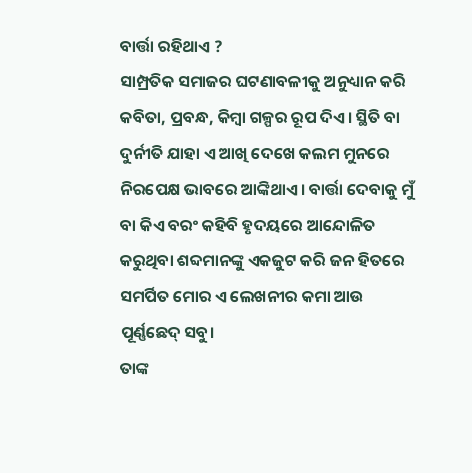ବାର୍ତ୍ତା ରହିଥାଏ ?
ସାମ୍ପ୍ରତିକ ସମାଜର ଘଟଣାବଳୀକୁ ଅନୁଧ୍ୟାନ କରି କବିତା, ପ୍ରବନ୍ଧ, କିମ୍ୱା ଗଳ୍ପର ରୂପ ଦିଏ। ସ୍ଥିତି ବା ଦୁର୍ନୀତି ଯାହା ଏ ଆଖି ଦେଖେ କଲମ ମୁନରେ ନିରପେକ୍ଷ ଭାବରେ ଆଙ୍କିଥାଏ। ବାର୍ତ୍ତା ଦେବାକୁ ମୁଁ ବା କିଏ ବରଂ କହିବି ହୃଦୟରେ ଆନ୍ଦୋଳିତ କରୁଥିବା ଶବ୍ଦମାନଙ୍କୁ ଏକଜୁଟ କରି ଜନ ହିତରେ ସମର୍ପିତ ମୋର ଏ ଲେଖନୀର କମା ଆଉ ପୂର୍ଣ୍ଣଛେଦ୍ ସବୁ।
ତାଙ୍କ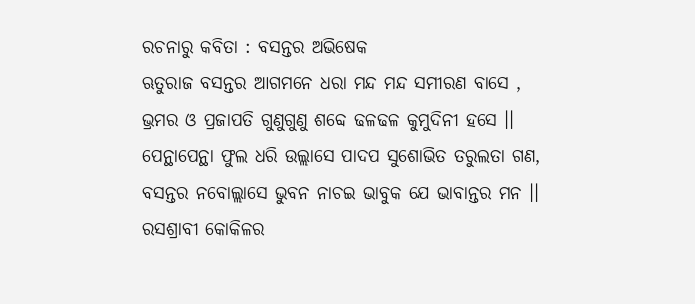ରଚନାରୁ କବିତା : ବସନ୍ତର ଅଭିଷେକ
ଋତୁରାଜ ବସନ୍ତର ଆଗମନେ ଧରା ମନ୍ଦ ମନ୍ଦ ସମୀରଣ ବାସେ ,
ଭ୍ରମର ଓ ପ୍ରଜାପତି ଗୁଣୁଗୁଣୁ ଶବ୍ଦେ ଢଳଢଳ କୁମୁଦିନୀ ହସେ ।।
ପେନ୍ଥାପେନ୍ଥା ଫୁଲ ଧରି ଉଲ୍ଲାସେ ପାଦପ ସୁଶୋଭିତ ତରୁଲତା ଗଣ,
ବସନ୍ତର ନବୋଲ୍ଲାସେ ଭୁବନ ନାଚଇ ଭାବୁକ ଯେ ଭାବାନ୍ତର ମନ ।।
ରସଶ୍ରାବୀ କୋକିଳର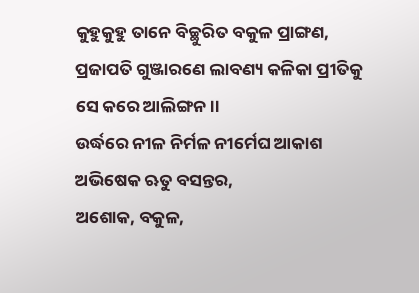କୁହୁକୁହୁ ତାନେ ବିଚ୍ଛୁରିତ ବକୁଳ ପ୍ରାଙ୍ଗଣ,
ପ୍ରଜାପତି ଗୁଞ୍ଜାରଣେ ଲାବଣ୍ୟ କଳିକା ପ୍ରୀତିକୁ ସେ କରେ ଆଲିଙ୍ଗନ।।
ଉର୍ଦ୍ଧରେ ନୀଳ ନିର୍ମଳ ନୀର୍ମେଘ ଆକାଶ ଅଭିଷେକ ଋତୁ ବସନ୍ତର,
ଅଶୋକ, ବକୁଳ,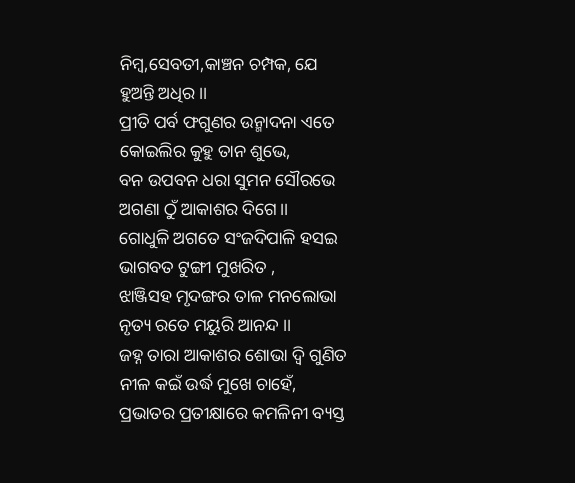ନିମ୍ବ,ସେବତୀ,କାଞ୍ଚନ ଚମ୍ପକ, ଯେ ହୁଅନ୍ତି ଅଧିର।।
ପ୍ରୀତି ପର୍ବ ଫଗୁଣର ଉନ୍ମାଦନା ଏତେ କୋଇଲିର କୁହୁ ତାନ ଶୁଭେ,
ବନ ଉପବନ ଧରା ସୁମନ ସୌରଭେ ଅଗଣା ଠୁଁ ଆକାଶର ଦିଗେ।।
ଗୋଧୁଳି ଅଗତେ ସଂଜଦିପାଳି ହସଇ ଭାଗବତ ଟୁଙ୍ଗୀ ମୁଖରିତ ,
ଝାଞ୍ଜିସହ ମୃଦଙ୍ଗର ତାଳ ମନଲୋଭା ନୃତ୍ୟ ରତେ ମୟୁରି ଆନନ୍ଦ ।।
ଜହ୍ନ ତାରା ଆକାଶର ଶୋଭା ଦ୍ଵି ଗୁଣିତ ନୀଳ କଇଁ ଉର୍ଦ୍ଧ ମୁଖେ ଚାହେଁ,
ପ୍ରଭାତର ପ୍ରତୀକ୍ଷାରେ କମଳିନୀ ବ୍ୟସ୍ତ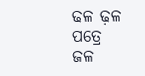ଢଳ ଢ଼ଳ ପତ୍ରେ ଜଳ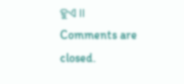ହୁଏ ।।
Comments are closed.